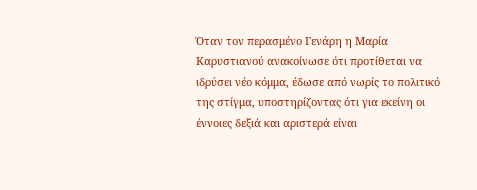Όταν τον περασμένο Γενάρη η Μαρία Καρυστιανού ανακοίνωσε ότι προτίθεται να ιδρύσει νέο κόμμα, έδωσε από νωρίς το πολιτικό της στίγμα, υποστηρίζοντας ότι για εκείνη οι έννοιες δεξιά και αριστερά είναι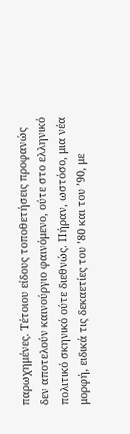παρωχημένες. Τέτοιου είδους τοποθετήσεις προφανώς δεν αποτελούν καινούργιο φαινόμενο, ούτε στο ελληνικό πολιτικό σκηνικό ούτε διεθνώς. Πήραν, ωστόσο, μια νέα μορφή, ειδικά τις δεκαετίες του ’80 και του ’90, με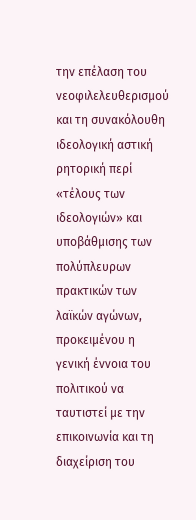την επέλαση του νεοφιλελευθερισμού και τη συνακόλουθη ιδεολογική αστική ρητορική περί «τέλους των ιδεολογιών» και υποβάθμισης των πολύπλευρων πρακτικών των λαϊκών αγώνων, προκειμένου η γενική έννοια του πολιτικού να ταυτιστεί με την επικοινωνία και τη διαχείριση του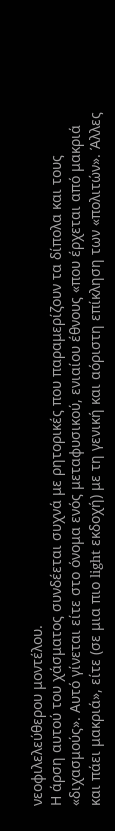νεοφιλελεύθερου μοντέλου.
Η άρση αυτού του χάσματος συνδέεται συχνά με ρητορικές που παραμερίζουν τα δίπολα και τους «διχασμούς». Αυτό γίνεται είτε στο όνομα ενός μεταφυσικού, ενιαίου έθνους «που έρχεται από μακριά και πάει μακριά», είτε (σε μια πιο light εκδοχή) με τη γενική και αόριστη επίκληση των «πολιτών». Άλλες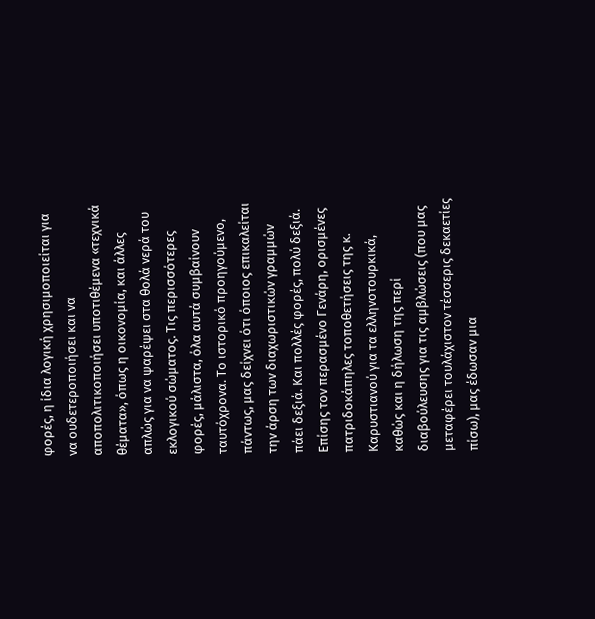φορές, η ίδια λογική χρησιμοποιείται για να ουδετεροποιήσει και να αποπολιτικοποιήσει υποτιθέμενα «τεχνικά θέματα», όπως η οικονομία, και άλλες απλώς για να ψαρέψει στα θολά νερά του εκλογικού σώματος. Τις περισσότερες φορές, μάλιστα, όλα αυτά συμβαίνουν ταυτόχρονα. Το ιστορικό προηγούμενο, πάντως, μας δείχνει ότι όποιος επικαλείται την άρση των διαχωριστικών γραμμών πάει δεξιά. Και πολλές φορές, πολύ δεξιά.
Επίσης τον περασμένο Γενάρη, ορισμένες πατριδοκάπηλες τοποθετήσεις της κ. Καρυστιανού για τα ελληνοτουρκικά, καθώς και η δήλωση της περί διαβούλευσης για τις αμβλώσεις (που μας μεταφέρει τουλάχιστον τέσσερις δεκαετίες πίσω), μας έδωσαν μια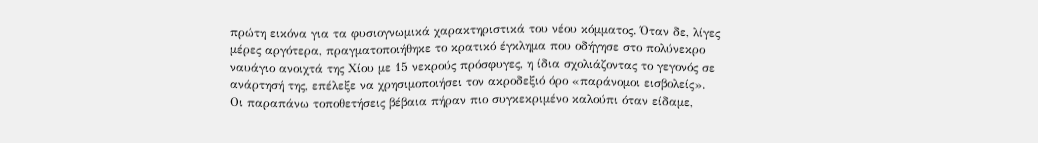πρώτη εικόνα για τα φυσιογνωμικά χαρακτηριστικά του νέου κόμματος. Όταν δε, λίγες μέρες αργότερα, πραγματοποιήθηκε το κρατικό έγκλημα που οδήγησε στο πολύνεκρο ναυάγιο ανοιχτά της Χίου με 15 νεκρούς πρόσφυγες, η ίδια σχολιάζοντας το γεγονός σε ανάρτησή της, επέλεξε να χρησιμοποιήσει τον ακροδεξιό όρο «παράνομοι εισβολείς».
Οι παραπάνω τοποθετήσεις βέβαια πήραν πιο συγκεκριμένο καλούπι όταν είδαμε,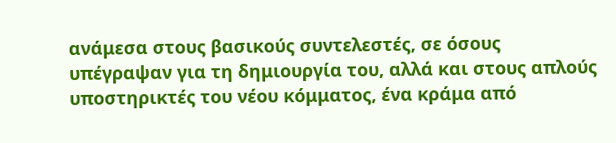ανάμεσα στους βασικούς συντελεστές, σε όσους υπέγραψαν για τη δημιουργία του, αλλά και στους απλούς υποστηρικτές του νέου κόμματος, ένα κράμα από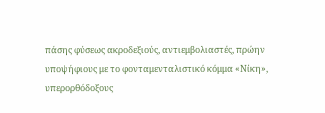πάσης φύσεως ακροδεξιούς, αντιεμβολιαστές, πρώην υποψήφιους με το φονταμενταλιστικό κόμμα «Νίκη», υπερορθόδοξους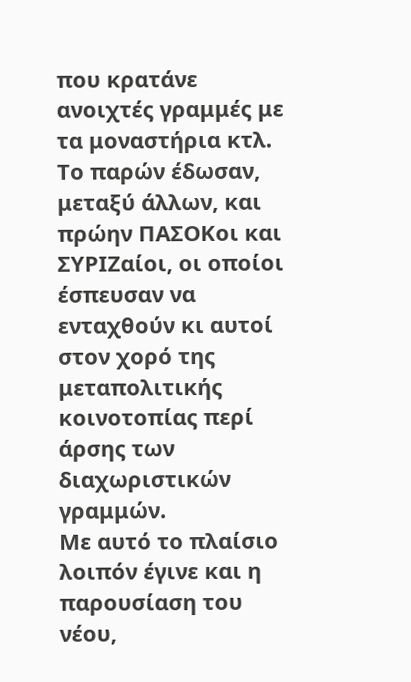που κρατάνε ανοιχτές γραμμές με τα μοναστήρια κτλ. Το παρών έδωσαν, μεταξύ άλλων, και πρώην ΠΑΣΟΚοι και ΣΥΡΙΖαίοι, οι οποίοι έσπευσαν να ενταχθούν κι αυτοί στον χορό της μεταπολιτικής κοινοτοπίας περί άρσης των διαχωριστικών γραμμών.
Με αυτό το πλαίσιο λοιπόν έγινε και η παρουσίαση του νέου,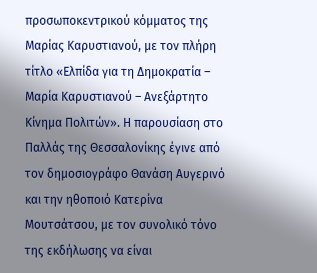προσωποκεντρικού κόμματος της Μαρίας Καρυστιανού, με τον πλήρη τίτλο «Ελπίδα για τη Δημοκρατία – Μαρία Καρυστιανού – Ανεξάρτητο Κίνημα Πολιτών». Η παρουσίαση στο Παλλάς της Θεσσαλονίκης έγινε από τον δημοσιογράφο Θανάση Αυγερινό και την ηθοποιό Κατερίνα Μουτσάτσου, με τον συνολικό τόνο της εκδήλωσης να είναι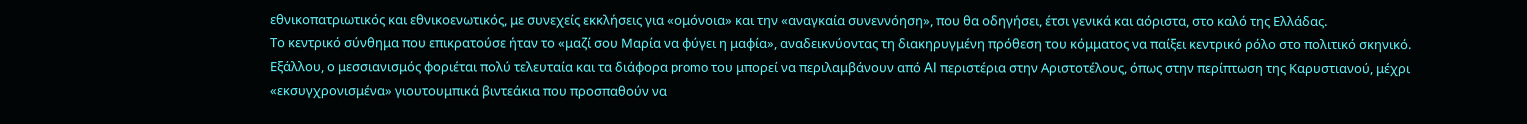εθνικοπατριωτικός και εθνικοενωτικός, με συνεχείς εκκλήσεις για «ομόνοια» και την «αναγκαία συνεννόηση», που θα οδηγήσει, έτσι γενικά και αόριστα, στο καλό της Ελλάδας.
Το κεντρικό σύνθημα που επικρατούσε ήταν το «μαζί σου Μαρία να φύγει η μαφία», αναδεικνύοντας τη διακηρυγμένη πρόθεση του κόμματος να παίξει κεντρικό ρόλο στο πολιτικό σκηνικό. Εξάλλου, ο μεσσιανισμός φοριέται πολύ τελευταία και τα διάφορα promo του μπορεί να περιλαμβάνουν από AI περιστέρια στην Αριστοτέλους, όπως στην περίπτωση της Καρυστιανού, μέχρι «εκσυγχρονισμένα» γιουτουμπικά βιντεάκια που προσπαθούν να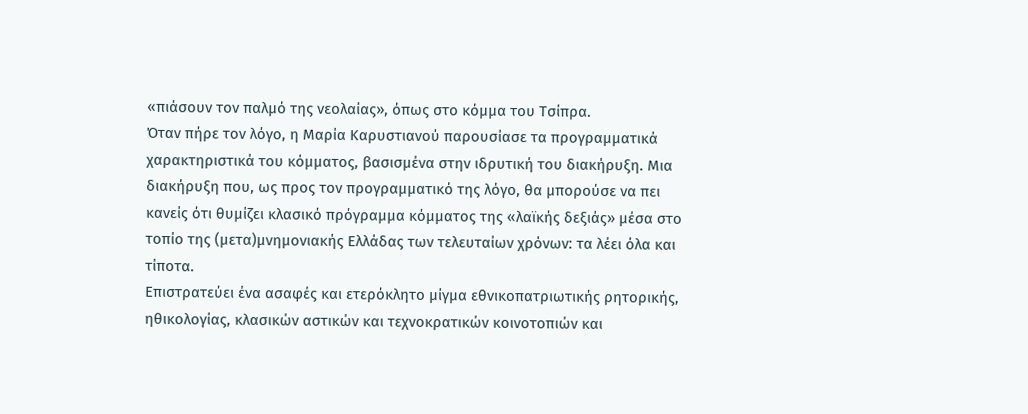«πιάσουν τον παλμό της νεολαίας», όπως στο κόμμα του Τσίπρα.
Όταν πήρε τον λόγο, η Μαρία Καρυστιανού παρουσίασε τα προγραμματικά χαρακτηριστικά του κόμματος, βασισμένα στην ιδρυτική του διακήρυξη. Μια διακήρυξη που, ως προς τον προγραμματικό της λόγο, θα μπορούσε να πει κανείς ότι θυμίζει κλασικό πρόγραμμα κόμματος της «λαϊκής δεξιάς» μέσα στο τοπίο της (μετα)μνημονιακής Ελλάδας των τελευταίων χρόνων: τα λέει όλα και τίποτα.
Επιστρατεύει ένα ασαφές και ετερόκλητο μίγμα εθνικοπατριωτικής ρητορικής, ηθικολογίας, κλασικών αστικών και τεχνοκρατικών κοινοτοπιών και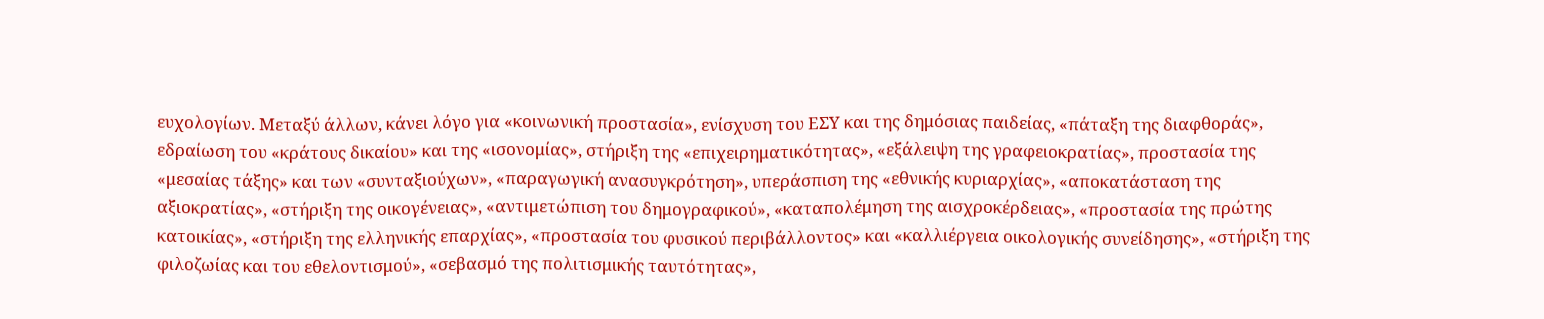ευχολογίων. Μεταξύ άλλων, κάνει λόγο για «κοινωνική προστασία», ενίσχυση του ΕΣΥ και της δημόσιας παιδείας, «πάταξη της διαφθοράς», εδραίωση του «κράτους δικαίου» και της «ισονομίας», στήριξη της «επιχειρηματικότητας», «εξάλειψη της γραφειοκρατίας», προστασία της «μεσαίας τάξης» και των «συνταξιούχων», «παραγωγική ανασυγκρότηση», υπεράσπιση της «εθνικής κυριαρχίας», «αποκατάσταση της αξιοκρατίας», «στήριξη της οικογένειας», «αντιμετώπιση του δημογραφικού», «καταπολέμηση της αισχροκέρδειας», «προστασία της πρώτης κατοικίας», «στήριξη της ελληνικής επαρχίας», «προστασία του φυσικού περιβάλλοντος» και «καλλιέργεια οικολογικής συνείδησης», «στήριξη της φιλοζωίας και του εθελοντισμού», «σεβασμό της πολιτισμικής ταυτότητας»,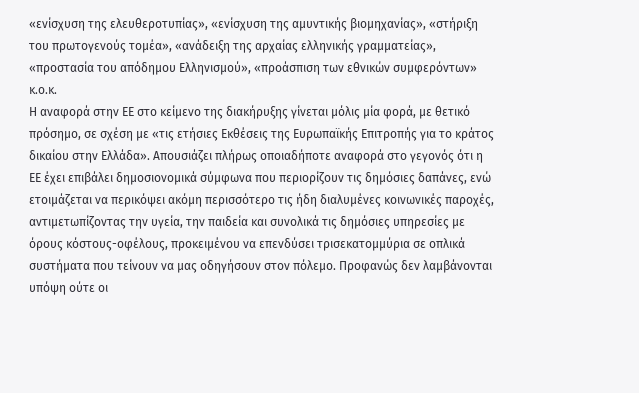«ενίσχυση της ελευθεροτυπίας», «ενίσχυση της αμυντικής βιομηχανίας», «στήριξη του πρωτογενούς τομέα», «ανάδειξη της αρχαίας ελληνικής γραμματείας», «προστασία του απόδημου Ελληνισμού», «προάσπιση των εθνικών συμφερόντων» κ.ο.κ.
Η αναφορά στην ΕΕ στο κείμενο της διακήρυξης γίνεται μόλις μία φορά, με θετικό πρόσημο, σε σχέση με «τις ετήσιες Εκθέσεις της Ευρωπαϊκής Επιτροπής για το κράτος δικαίου στην Ελλάδα». Απουσιάζει πλήρως οποιαδήποτε αναφορά στο γεγονός ότι η ΕΕ έχει επιβάλει δημοσιονομικά σύμφωνα που περιορίζουν τις δημόσιες δαπάνες, ενώ ετοιμάζεται να περικόψει ακόμη περισσότερο τις ήδη διαλυμένες κοινωνικές παροχές, αντιμετωπίζοντας την υγεία, την παιδεία και συνολικά τις δημόσιες υπηρεσίες με όρους κόστους-οφέλους, προκειμένου να επενδύσει τρισεκατομμύρια σε οπλικά συστήματα που τείνουν να μας οδηγήσουν στον πόλεμο. Προφανώς δεν λαμβάνονται υπόψη ούτε οι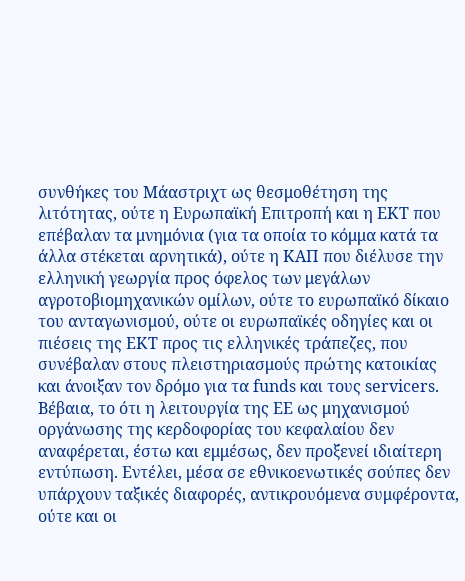συνθήκες του Μάαστριχτ ως θεσμοθέτηση της λιτότητας, ούτε η Ευρωπαϊκή Επιτροπή και η ΕΚΤ που επέβαλαν τα μνημόνια (για τα οποία το κόμμα κατά τα άλλα στέκεται αρνητικά), ούτε η ΚΑΠ που διέλυσε την ελληνική γεωργία προς όφελος των μεγάλων αγροτοβιομηχανικών ομίλων, ούτε το ευρωπαϊκό δίκαιο του ανταγωνισμού, ούτε οι ευρωπαϊκές οδηγίες και οι πιέσεις της ΕΚΤ προς τις ελληνικές τράπεζες, που συνέβαλαν στους πλειστηριασμούς πρώτης κατοικίας και άνοιξαν τον δρόμο για τα funds και τους servicers.
Βέβαια, το ότι η λειτουργία της ΕΕ ως μηχανισμού οργάνωσης της κερδοφορίας του κεφαλαίου δεν αναφέρεται, έστω και εμμέσως, δεν προξενεί ιδιαίτερη εντύπωση. Εντέλει, μέσα σε εθνικοενωτικές σούπες δεν υπάρχουν ταξικές διαφορές, αντικρουόμενα συμφέροντα, ούτε και οι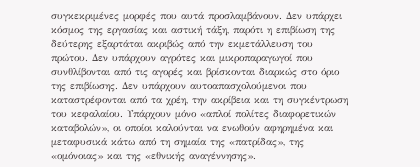συγκεκριμένες μορφές που αυτά προσλαμβάνουν. Δεν υπάρχει κόσμος της εργασίας και αστική τάξη, παρότι η επιβίωση της δεύτερης εξαρτάται ακριβώς από την εκμετάλλευση του πρώτου. Δεν υπάρχουν αγρότες και μικροπαραγωγοί που συνθλίβονται από τις αγορές και βρίσκονται διαρκώς στο όριο της επιβίωσης. Δεν υπάρχουν αυτοαπασχολούμενοι που καταστρέφονται από τα χρέη, την ακρίβεια και τη συγκέντρωση του κεφαλαίου. Υπάρχουν μόνο «απλοί πολίτες διαφορετικών καταβολών», οι οποίοι καλούνται να ενωθούν αφηρημένα και μεταφυσικά κάτω από τη σημαία της «πατρίδας», της «ομόνοιας» και της «εθνικής αναγέννησης».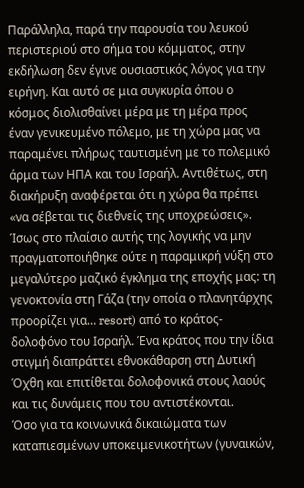Παράλληλα, παρά την παρουσία του λευκού περιστεριού στο σήμα του κόμματος, στην εκδήλωση δεν έγινε ουσιαστικός λόγος για την ειρήνη. Και αυτό σε μια συγκυρία όπου ο κόσμος διολισθαίνει μέρα με τη μέρα προς έναν γενικευμένο πόλεμο, με τη χώρα μας να παραμένει πλήρως ταυτισμένη με το πολεμικό άρμα των ΗΠΑ και του Ισραήλ. Αντιθέτως, στη διακήρυξη αναφέρεται ότι η χώρα θα πρέπει «να σέβεται τις διεθνείς της υποχρεώσεις». Ίσως στο πλαίσιο αυτής της λογικής να μην πραγματοποιήθηκε ούτε η παραμικρή νύξη στο μεγαλύτερο μαζικό έγκλημα της εποχής μας: τη γενοκτονία στη Γάζα (την οποία ο πλανητάρχης προορίζει για… resort) από το κράτος-δολοφόνο του Ισραήλ. Ένα κράτος που την ίδια στιγμή διαπράττει εθνοκάθαρση στη Δυτική Όχθη και επιτίθεται δολοφονικά στους λαούς και τις δυνάμεις που του αντιστέκονται.
Όσο για τα κοινωνικά δικαιώματα των καταπιεσμένων υποκειμενικοτήτων (γυναικών,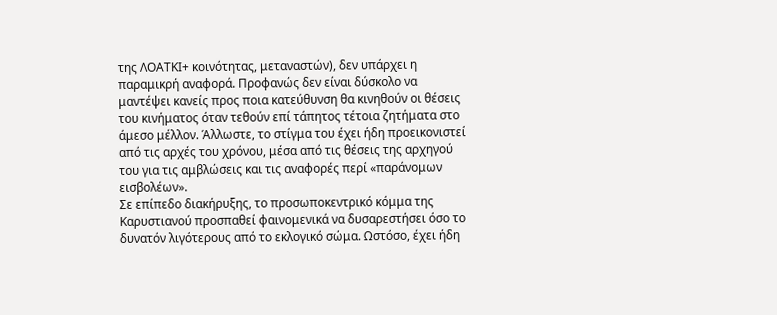της ΛΟΑΤΚΙ+ κοινότητας, μεταναστών), δεν υπάρχει η παραμικρή αναφορά. Προφανώς δεν είναι δύσκολο να μαντέψει κανείς προς ποια κατεύθυνση θα κινηθούν οι θέσεις του κινήματος όταν τεθούν επί τάπητος τέτοια ζητήματα στο άμεσο μέλλον. Άλλωστε, το στίγμα του έχει ήδη προεικονιστεί από τις αρχές του χρόνου, μέσα από τις θέσεις της αρχηγού του για τις αμβλώσεις και τις αναφορές περί «παράνομων εισβολέων».
Σε επίπεδο διακήρυξης, το προσωποκεντρικό κόμμα της Καρυστιανού προσπαθεί φαινομενικά να δυσαρεστήσει όσο το δυνατόν λιγότερους από το εκλογικό σώμα. Ωστόσο, έχει ήδη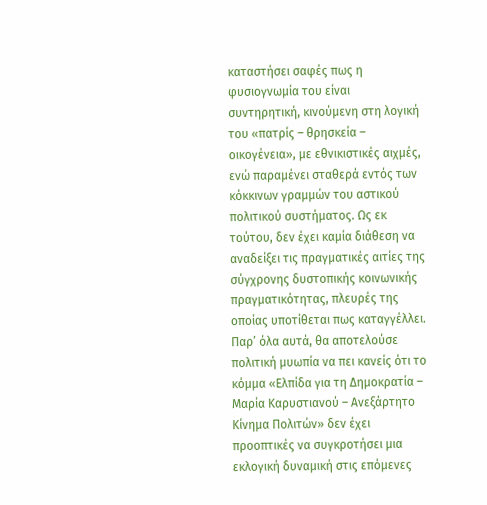καταστήσει σαφές πως η φυσιογνωμία του είναι συντηρητική, κινούμενη στη λογική του «πατρίς – θρησκεία – οικογένεια», με εθνικιστικές αιχμές, ενώ παραμένει σταθερά εντός των κόκκινων γραμμών του αστικού πολιτικού συστήματος. Ως εκ τούτου, δεν έχει καμία διάθεση να αναδείξει τις πραγματικές αιτίες της σύγχρονης δυστοπικής κοινωνικής πραγματικότητας, πλευρές της οποίας υποτίθεται πως καταγγέλλει.
Παρ’ όλα αυτά, θα αποτελούσε πολιτική μυωπία να πει κανείς ότι το κόμμα «Ελπίδα για τη Δημοκρατία – Μαρία Καρυστιανού – Ανεξάρτητο Κίνημα Πολιτών» δεν έχει προοπτικές να συγκροτήσει μια εκλογική δυναμική στις επόμενες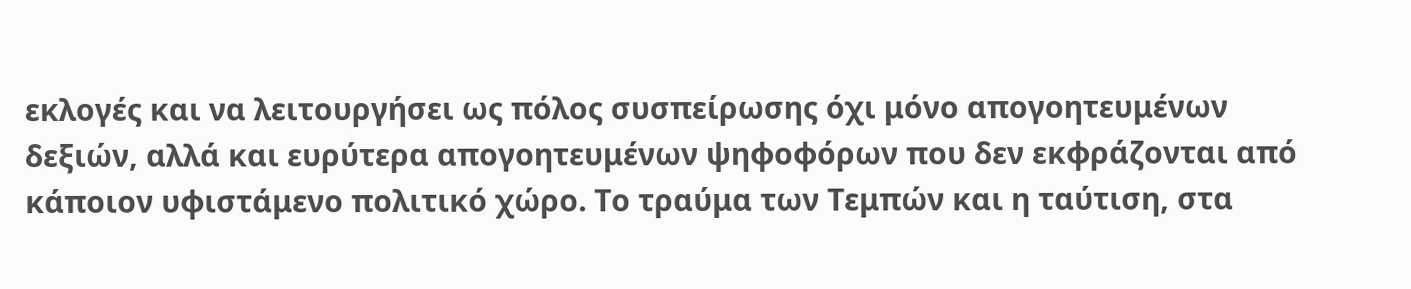εκλογές και να λειτουργήσει ως πόλος συσπείρωσης όχι μόνο απογοητευμένων δεξιών, αλλά και ευρύτερα απογοητευμένων ψηφοφόρων που δεν εκφράζονται από κάποιον υφιστάμενο πολιτικό χώρο. Το τραύμα των Τεμπών και η ταύτιση, στα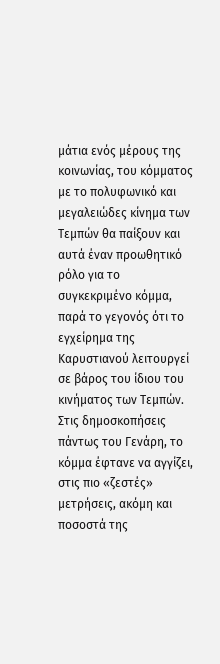μάτια ενός μέρους της κοινωνίας, του κόμματος με το πολυφωνικό και μεγαλειώδες κίνημα των Τεμπών θα παίξουν και αυτά έναν προωθητικό ρόλο για το συγκεκριμένο κόμμα, παρά το γεγονός ότι το εγχείρημα της Καρυστιανού λειτουργεί σε βάρος του ίδιου του κινήματος των Τεμπών.
Στις δημοσκοπήσεις πάντως του Γενάρη, το κόμμα έφτανε να αγγίζει, στις πιο «ζεστές» μετρήσεις, ακόμη και ποσοστά της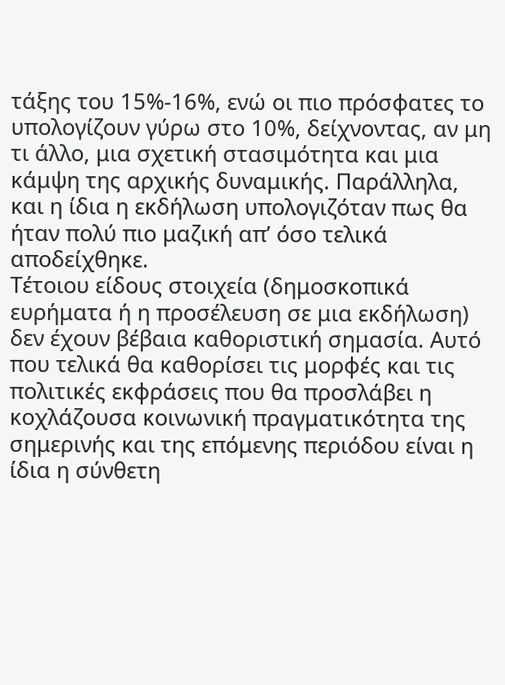τάξης του 15%-16%, ενώ οι πιο πρόσφατες το υπολογίζουν γύρω στο 10%, δείχνοντας, αν μη τι άλλο, μια σχετική στασιμότητα και μια κάμψη της αρχικής δυναμικής. Παράλληλα, και η ίδια η εκδήλωση υπολογιζόταν πως θα ήταν πολύ πιο μαζική απ’ όσο τελικά αποδείχθηκε.
Τέτοιου είδους στοιχεία (δημοσκοπικά ευρήματα ή η προσέλευση σε μια εκδήλωση) δεν έχουν βέβαια καθοριστική σημασία. Αυτό που τελικά θα καθορίσει τις μορφές και τις πολιτικές εκφράσεις που θα προσλάβει η κοχλάζουσα κοινωνική πραγματικότητα της σημερινής και της επόμενης περιόδου είναι η ίδια η σύνθετη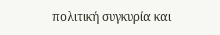πολιτική συγκυρία και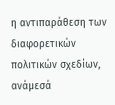η αντιπαράθεση των διαφορετικών πολιτικών σχεδίων, ανάμεσά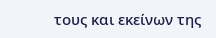τους και εκείνων της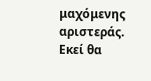μαχόμενης αριστεράς. Εκεί θα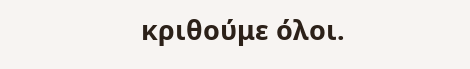κριθούμε όλοι.